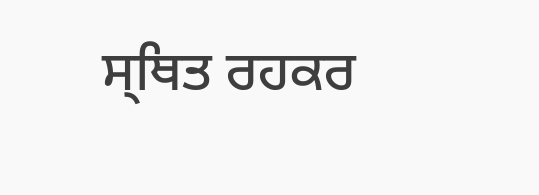ਸ੍ਥਿਤ ਰਹਕਰ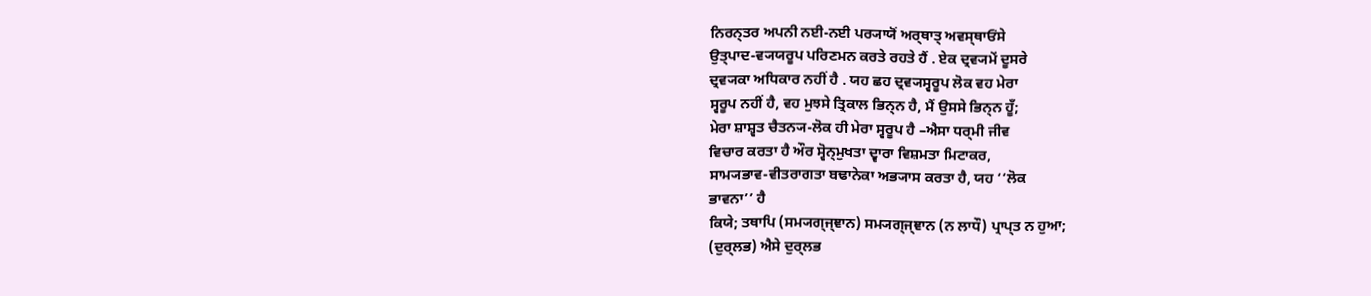ਨਿਰਨ੍ਤਰ ਅਪਨੀ ਨਈ-ਨਈ ਪਰ੍ਯਾਯੋਂ ਅਰ੍ਥਾਤ੍ ਅਵਸ੍ਥਾਓਂਸੇ
ਉਤ੍ਪਾਦ-ਵ੍ਯਯਰੂਪ ਪਰਿਣਮਨ ਕਰਤੇ ਰਹਤੇ ਹੈਂ . ਏਕ ਦ੍ਰਵ੍ਯਮੇਂ ਦੂਸਰੇ
ਦ੍ਰਵ੍ਯਕਾ ਅਧਿਕਾਰ ਨਹੀਂ ਹੈ . ਯਹ ਛਹ ਦ੍ਰਵ੍ਯਸ੍ਵਰੂਪ ਲੋਕ ਵਹ ਮੇਰਾ
ਸ੍ਵਰੂਪ ਨਹੀਂ ਹੈ, ਵਹ ਮੁਝਸੇ ਤ੍ਰਿਕਾਲ ਭਿਨ੍ਨ ਹੈ, ਮੈਂ ਉਸਸੇ ਭਿਨ੍ਨ ਹੂਁ;
ਮੇਰਾ ਸ਼ਾਸ਼੍ਵਤ ਚੈਤਨ੍ਯ-ਲੋਕ ਹੀ ਮੇਰਾ ਸ੍ਵਰੂਪ ਹੈ –ਐਸਾ ਧਰ੍ਮੀ ਜੀਵ
ਵਿਚਾਰ ਕਰਤਾ ਹੈ ਔਰ ਸ੍ਵੋਨ੍ਮੁਖਤਾ ਦ੍ਵਾਰਾ ਵਿਸ਼ਮਤਾ ਮਿਟਾਕਰ,
ਸਾਮ੍ਯਭਾਵ-ਵੀਤਰਾਗਤਾ ਬਢਾਨੇਕਾ ਅਭ੍ਯਾਸ ਕਰਤਾ ਹੈ, ਯਹ ‘‘ਲੋਕ
ਭਾਵਨਾ’’ ਹੈ
ਕਿਯੇ; ਤਥਾਪਿ (ਸਮ੍ਯਗ੍ਜ੍ਞਾਨ) ਸਮ੍ਯਗ੍ਜ੍ਞਾਨ (ਨ ਲਾਧੌ) ਪ੍ਰਾਪ੍ਤ ਨ ਹੁਆ;
(ਦੁਰ੍ਲਭ) ਐਸੇ ਦੁਰ੍ਲਭ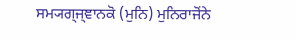ਸਮ੍ਯਗ੍ਜ੍ਞਾਨਕੋ (ਮੁਨਿ) ਮੁਨਿਰਾਜੋਂਨੇ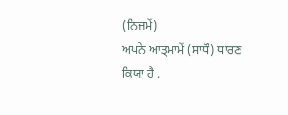(ਨਿਜਮੇਂ)
ਅਪਨੇ ਆਤ੍ਮਾਮੇਂ (ਸਾਧੌ) ਧਾਰਣ ਕਿਯਾ ਹੈ .